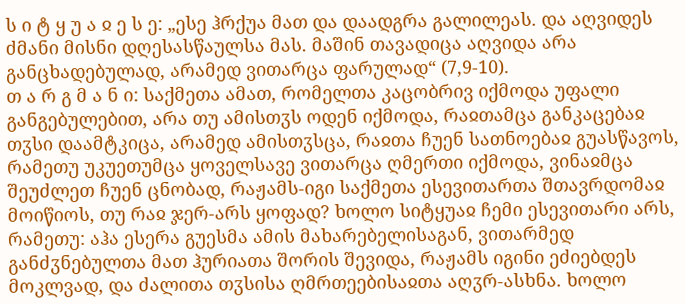ს ი ტ ყ უ ა ჲ ე ს ე: „ესე ჰრქუა მათ და დაადგრა გალილეას. და აღვიდეს ძმანი მისნი დღესასწაულსა მას. მაშინ თავადიცა აღვიდა არა განცხადებულად, არამედ ვითარცა ფარულად“ (7,9-10).
თ ა რ გ მ ა ნ ი: საქმეთა ამათ, რომელთა კაცობრივ იქმოდა უფალი განგებულებით, არა თუ ამისთჳს ოდენ იქმოდა, რაჲთამცა განკაცებაჲ თჳსი დაამტკიცა, არამედ ამისთჳსცა, რაჲთა ჩუენ სათნოებაჲ გუასწავოს, რამეთუ უკუეთუმცა ყოველსავე ვითარცა ღმერთი იქმოდა, ვინაჲმცა შეუძლეთ ჩუენ ცნობად, რაჟამს-იგი საქმეთა ესევითართა შთავრდომაჲ მოიწიოს, თუ რაჲ ჯერ-არს ყოფად? ხოლო სიტყუაჲ ჩემი ესევითარი არს, რამეთუ: აჰა ესერა გუესმა ამის მახარებელისაგან, ვითარმედ განძჳნებულთა მათ ჰურიათა შორის შევიდა, რაჟამს იგინი ეძიებდეს მოკლვად, და ძალითა თჳსისა ღმრთეებისაჲთა აღჳრ-ასხნა. ხოლო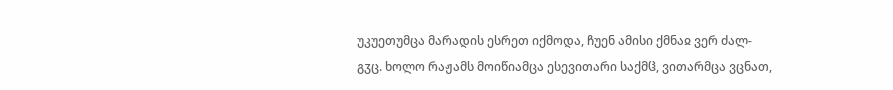უკუეთუმცა მარადის ესრეთ იქმოდა, ჩუენ ამისი ქმნაჲ ვერ ძალ-გჳც. ხოლო რაჟამს მოიწიამცა ესევითარი საქმჱ, ვითარმცა ვცნათ,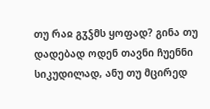თუ რაჲ გჳჴმს ყოფად? გინა თუ დადებად ოდენ თავნი ჩუენნი სიკუდილად, ანუ თუ მცირედ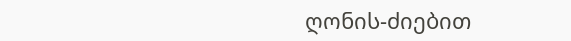ღონის-ძიებით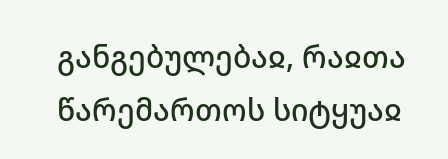განგებულებაჲ, რაჲთა წარემართოს სიტყუაჲ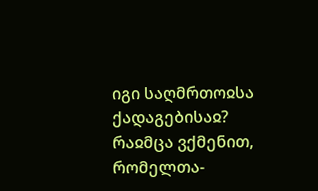იგი საღმრთოჲსა ქადაგებისაჲ? რაჲმცა ვქმენით, რომელთა-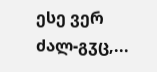ესე ვერ ძალ-გჳც,...